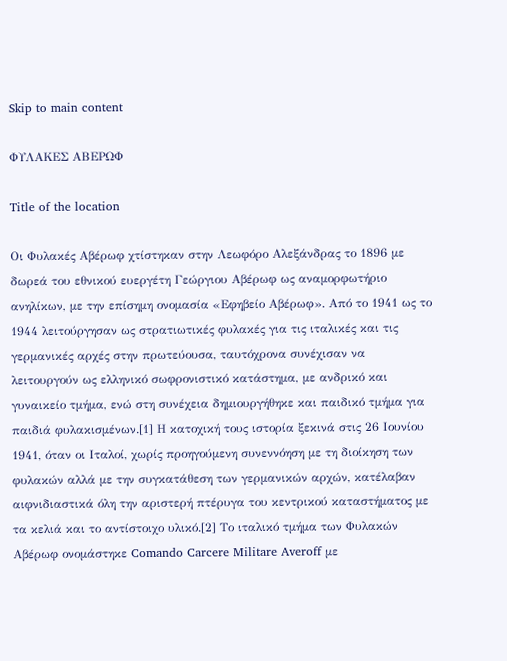Skip to main content

ΦΥΛΑΚΕΣ ΑΒΕΡΩΦ

Title of the location

Οι Φυλακές Αβέρωφ χτίστηκαν στην Λεωφόρο Αλεξάνδρας το 1896 με δωρεά του εθνικού ευεργέτη Γεώργιου Αβέρωφ ως αναμορφωτήριο ανηλίκων, με την επίσημη ονομασία «Εφηβείο Αβέρωφ». Από το 1941 ως το 1944 λειτούργησαν ως στρατιωτικές φυλακές για τις ιταλικές και τις γερμανικές αρχές στην πρωτεύουσα, ταυτόχρονα συνέχισαν να λειτουργούν ως ελληνικό σωφρονιστικό κατάστημα, με ανδρικό και γυναικείο τμήμα, ενώ στη συνέχεια δημιουργήθηκε και παιδικό τμήμα για παιδιά φυλακισμένων.[1] Η κατοχική τους ιστορία ξεκινά στις 26 Ιουνίου 1941, όταν οι Ιταλοί, χωρίς προηγούμενη συνεννόηση με τη διοίκηση των φυλακών αλλά με την συγκατάθεση των γερμανικών αρχών, κατέλαβαν αιφνιδιαστικά όλη την αριστερή πτέρυγα του κεντρικού καταστήματος με τα κελιά και το αντίστοιχο υλικό.[2] Το ιταλικό τμήμα των Φυλακών Αβέρωφ ονομάστηκε Comando Carcere Militare Averoff με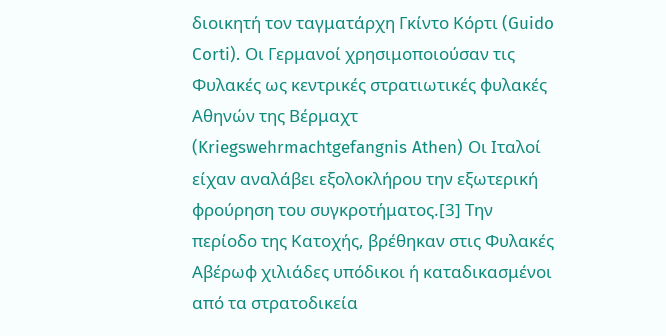διοικητή τον ταγματάρχη Γκίντο Κόρτι (Guido Corti). Οι Γερμανοί χρησιμοποιούσαν τις Φυλακές ως κεντρικές στρατιωτικές φυλακές Αθηνών της Βέρμαχτ  (Kriegswehrmachtgefangnis Athen) Οι Ιταλοί είχαν αναλάβει εξολοκλήρου την εξωτερική φρούρηση του συγκροτήματος.[3] Την περίοδο της Κατοχής, βρέθηκαν στις Φυλακές Αβέρωφ χιλιάδες υπόδικοι ή καταδικασμένοι από τα στρατοδικεία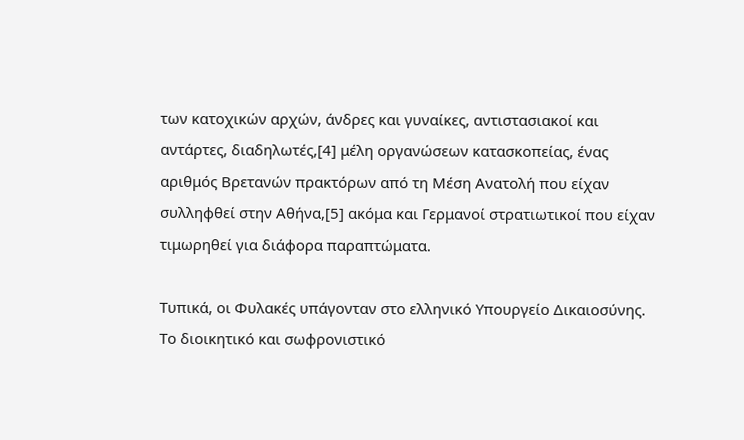των κατοχικών αρχών, άνδρες και γυναίκες, αντιστασιακοί και αντάρτες, διαδηλωτές,[4] μέλη οργανώσεων κατασκοπείας, ένας αριθμός Βρετανών πρακτόρων από τη Μέση Ανατολή που είχαν συλληφθεί στην Αθήνα,[5] ακόμα και Γερμανοί στρατιωτικοί που είχαν τιμωρηθεί για διάφορα παραπτώματα.

Τυπικά, οι Φυλακές υπάγονταν στο ελληνικό Υπουργείο Δικαιοσύνης. Το διοικητικό και σωφρονιστικό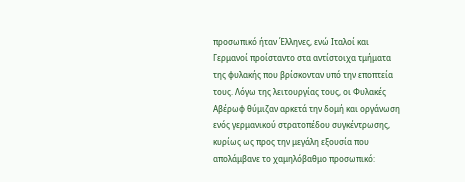προσωπικό ήταν Έλληνες, ενώ Ιταλοί και Γερμανοί προίσταντο στα αντίστοιχα τμήματα της φυλακής που βρίσκονταν υπό την εποπτεία τους. Λόγω της λειτουργίας τους, οι Φυλακές Αβέρωφ θύμιζαν αρκετά την δομή και οργάνωση ενός γερμανικού στρατοπέδου συγκέντρωσης, κυρίως ως προς την μεγάλη εξουσία που απολάμβανε το χαμηλόβαθμο προσωπικό: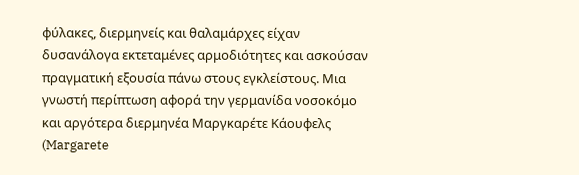φύλακες, διερμηνείς και θαλαμάρχες είχαν δυσανάλογα εκτεταμένες αρμοδιότητες και ασκούσαν πραγματική εξουσία πάνω στους εγκλείστους. Μια γνωστή περίπτωση αφορά την γερμανίδα νοσοκόμο και αργότερα διερμηνέα Μαργκαρέτε Κάουφελς (Margarete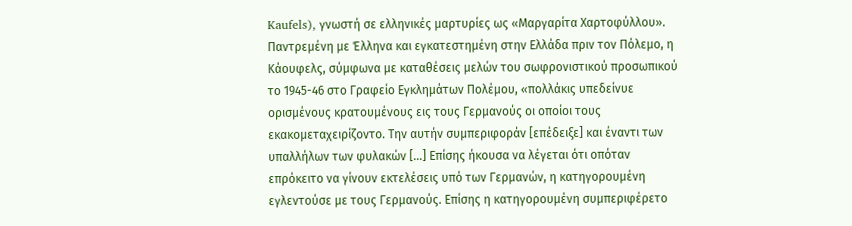Kaufels), γνωστή σε ελληνικές μαρτυρίες ως «Μαργαρίτα Χαρτοφύλλου». Παντρεμένη με Έλληνα και εγκατεστημένη στην Ελλάδα πριν τον Πόλεμο, η Κάουφελς, σύμφωνα με καταθέσεις μελών του σωφρονιστικού προσωπικού το 1945-46 στο Γραφείο Εγκλημάτων Πολέμου, «πολλάκις υπεδείνυε ορισμένους κρατουμένους εις τους Γερμανούς οι οποίοι τους εκακομεταχειρίζοντο. Την αυτήν συμπεριφοράν [επέδειξε] και έναντι των υπαλλήλων των φυλακών […] Επίσης ήκουσα να λέγεται ότι οπόταν επρόκειτο να γίνουν εκτελέσεις υπό των Γερμανών, η κατηγορουμένη εγλεντούσε με τους Γερμανούς. Επίσης η κατηγορουμένη συμπεριφέρετο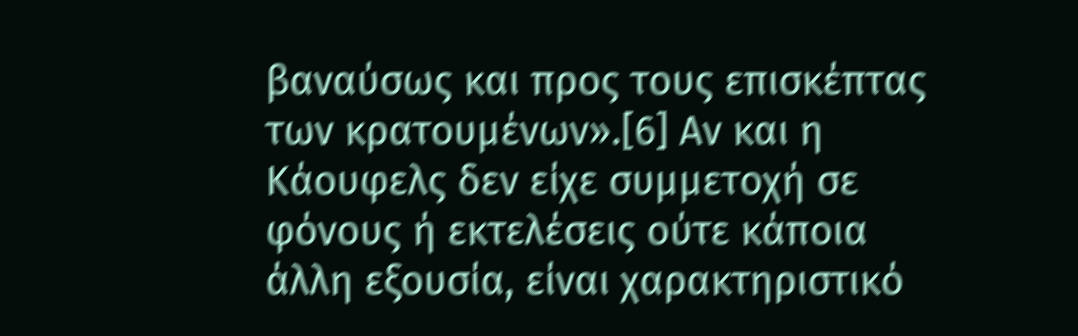βαναύσως και προς τους επισκέπτας των κρατουμένων».[6] Αν και η Κάουφελς δεν είχε συμμετοχή σε φόνους ή εκτελέσεις ούτε κάποια άλλη εξουσία, είναι χαρακτηριστικό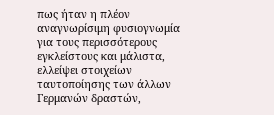πως ήταν η πλέον αναγνωρίσιμη φυσιογνωμία για τους περισσότερους εγκλείστους και μάλιστα, ελλείψει στοιχείων ταυτοποίησης των άλλων Γερμανών δραστών,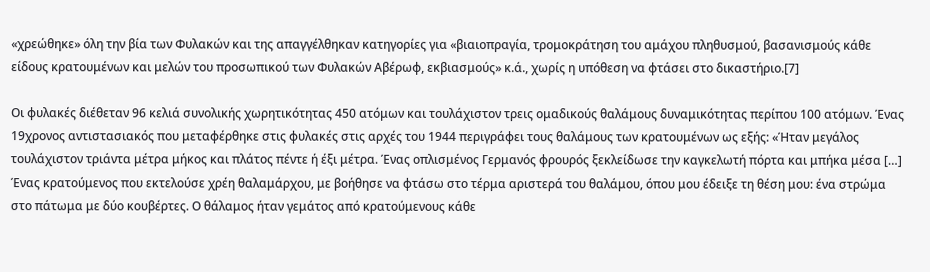«χρεώθηκε» όλη την βία των Φυλακών και της απαγγέλθηκαν κατηγορίες για «βιαιοπραγία, τρομοκράτηση του αμάχου πληθυσμού, βασανισμούς κάθε είδους κρατουμένων και μελών του προσωπικού των Φυλακών Αβέρωφ, εκβιασμούς» κ.ά., χωρίς η υπόθεση να φτάσει στο δικαστήριο.[7]

Οι φυλακές διέθεταν 96 κελιά συνολικής χωρητικότητας 450 ατόμων και τουλάχιστον τρεις ομαδικούς θαλάμους δυναμικότητας περίπου 100 ατόμων. Ένας 19χρονος αντιστασιακός που μεταφέρθηκε στις φυλακές στις αρχές του 1944 περιγράφει τους θαλάμους των κρατουμένων ως εξής: «Ήταν μεγάλος τουλάχιστον τριάντα μέτρα μήκος και πλάτος πέντε ή έξι μέτρα. Ένας οπλισμένος Γερμανός φρουρός ξεκλείδωσε την καγκελωτή πόρτα και μπήκα μέσα […] Ένας κρατούμενος που εκτελούσε χρέη θαλαμάρχου, με βοήθησε να φτάσω στο τέρμα αριστερά του θαλάμου, όπου μου έδειξε τη θέση μου: ένα στρώμα στο πάτωμα με δύο κουβέρτες. Ο θάλαμος ήταν γεμάτος από κρατούμενους κάθε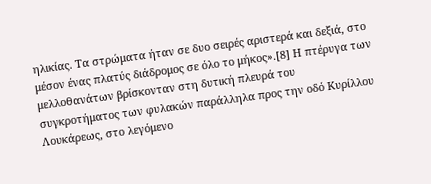ηλικίας. Τα στρώματα ήταν σε δυο σειρές αριστερά και δεξιά, στο μέσον ένας πλατύς διάδρομος σε όλο το μήκος».[8] Η πτέρυγα των μελλοθανάτων βρίσκονταν στη δυτική πλευρά του συγκροτήματος των φυλακών παράλληλα προς την οδό Κυρίλλου Λουκάρεως, στο λεγόμενο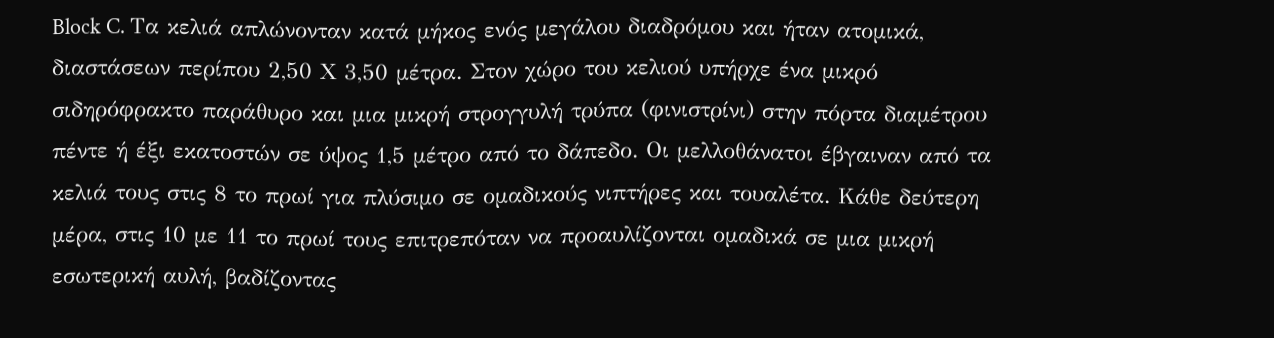Block C. Τα κελιά απλώνονταν κατά μήκος ενός μεγάλου διαδρόμου και ήταν ατομικά, διαστάσεων περίπου 2,50 Χ 3,50 μέτρα. Στον χώρο του κελιού υπήρχε ένα μικρό σιδηρόφρακτο παράθυρο και μια μικρή στρογγυλή τρύπα (φινιστρίνι) στην πόρτα διαμέτρου πέντε ή έξι εκατοστών σε ύψος 1,5 μέτρο από το δάπεδο. Οι μελλοθάνατοι έβγαιναν από τα κελιά τους στις 8 το πρωί για πλύσιμο σε ομαδικούς νιπτήρες και τουαλέτα. Κάθε δεύτερη μέρα, στις 10 με 11 το πρωί τους επιτρεπόταν να προαυλίζονται ομαδικά σε μια μικρή εσωτερική αυλή, βαδίζοντας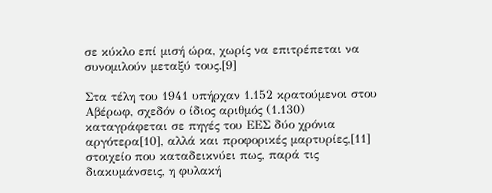σε κύκλο επί μισή ώρα, χωρίς να επιτρέπεται να συνομιλούν μεταξύ τους.[9]

Στα τέλη του 1941 υπήρχαν 1.152 κρατούμενοι στου Αβέρωφ, σχεδόν ο ίδιος αριθμός (1.130) καταγράφεται σε πηγές του ΕΕΣ δύο χρόνια αργότερα[10], αλλά και προφορικές μαρτυρίες,[11] στοιχείο που καταδεικνύει πως, παρά τις διακυμάνσεις, η φυλακή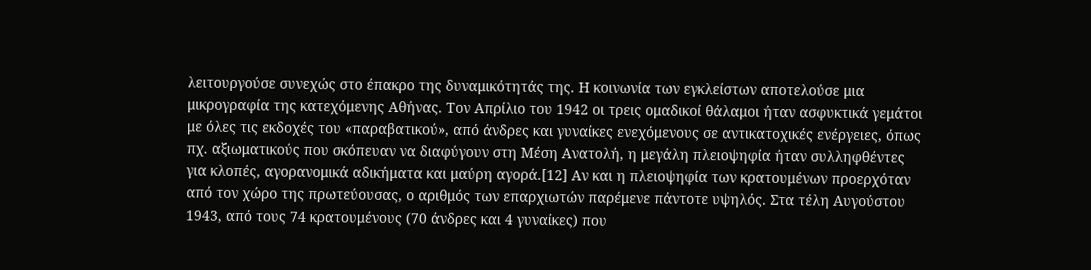λειτουργούσε συνεχώς στο έπακρο της δυναμικότητάς της. Η κοινωνία των εγκλείστων αποτελούσε μια μικρογραφία της κατεχόμενης Αθήνας. Τον Απρίλιο του 1942 οι τρεις ομαδικοί θάλαμοι ήταν ασφυκτικά γεμάτοι με όλες τις εκδοχές του «παραβατικού», από άνδρες και γυναίκες ενεχόμενους σε αντικατοχικές ενέργειες, όπως πχ. αξιωματικούς που σκόπευαν να διαφύγουν στη Μέση Ανατολή, η μεγάλη πλειοψηφία ήταν συλληφθέντες για κλοπές, αγορανομικά αδικήματα και μαύρη αγορά.[12] Αν και η πλειοψηφία των κρατουμένων προερχόταν από τον χώρο της πρωτεύουσας, ο αριθμός των επαρχιωτών παρέμενε πάντοτε υψηλός. Στα τέλη Αυγούστου 1943, από τους 74 κρατουμένους (70 άνδρες και 4 γυναίκες) που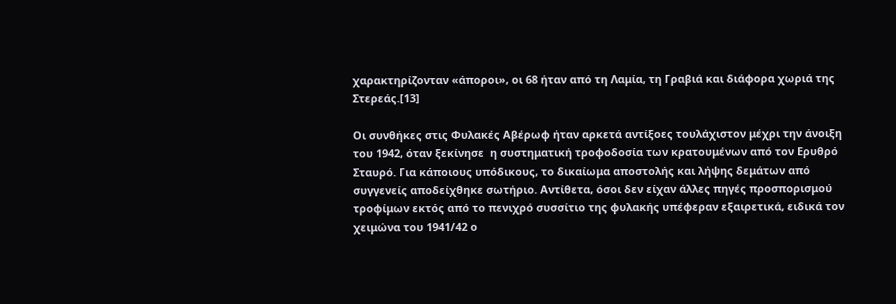χαρακτηρίζονταν «άποροι», οι 68 ήταν από τη Λαμία, τη Γραβιά και διάφορα χωριά της Στερεάς.[13]

Οι συνθήκες στις Φυλακές Αβέρωφ ήταν αρκετά αντίξοες τουλάχιστον μέχρι την άνοιξη του 1942, όταν ξεκίνησε  η συστηματική τροφοδοσία των κρατουμένων από τον Ερυθρό Σταυρό. Για κάποιους υπόδικους, το δικαίωμα αποστολής και λήψης δεμάτων από συγγενείς αποδείχθηκε σωτήριο. Αντίθετα, όσοι δεν είχαν άλλες πηγές προσπορισμού τροφίμων εκτός από το πενιχρό συσσίτιο της φυλακής υπέφεραν εξαιρετικά, ειδικά τον χειμώνα του 1941/42 ο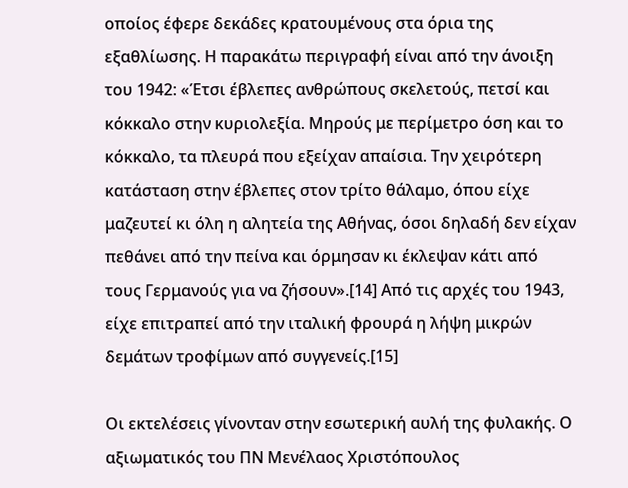οποίος έφερε δεκάδες κρατουμένους στα όρια της εξαθλίωσης. Η παρακάτω περιγραφή είναι από την άνοιξη του 1942: «Έτσι έβλεπες ανθρώπους σκελετούς, πετσί και κόκκαλο στην κυριολεξία. Μηρούς με περίμετρο όση και το κόκκαλο, τα πλευρά που εξείχαν απαίσια. Την χειρότερη κατάσταση στην έβλεπες στον τρίτο θάλαμο, όπου είχε μαζευτεί κι όλη η αλητεία της Αθήνας, όσοι δηλαδή δεν είχαν πεθάνει από την πείνα και όρμησαν κι έκλεψαν κάτι από τους Γερμανούς για να ζήσουν».[14] Από τις αρχές του 1943, είχε επιτραπεί από την ιταλική φρουρά η λήψη μικρών δεμάτων τροφίμων από συγγενείς.[15]

Οι εκτελέσεις γίνονταν στην εσωτερική αυλή της φυλακής. Ο αξιωματικός του ΠΝ Μενέλαος Χριστόπουλος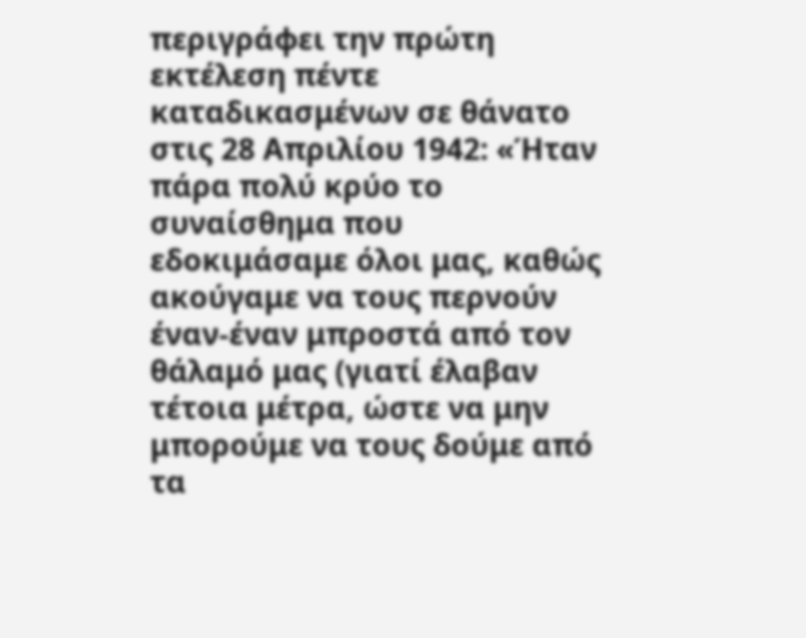περιγράφει την πρώτη εκτέλεση πέντε καταδικασμένων σε θάνατο στις 28 Απριλίου 1942: «Ήταν πάρα πολύ κρύο το συναίσθημα που εδοκιμάσαμε όλοι μας, καθώς ακούγαμε να τους περνούν έναν-έναν μπροστά από τον θάλαμό μας (γιατί έλαβαν τέτοια μέτρα, ώστε να μην μπορούμε να τους δούμε από τα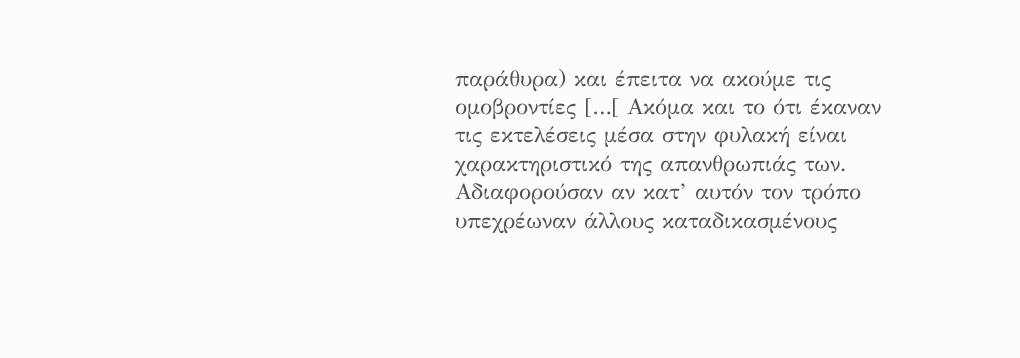παράθυρα) και έπειτα να ακούμε τις ομοβροντίες […[ Ακόμα και το ότι έκαναν τις εκτελέσεις μέσα στην φυλακή είναι χαρακτηριστικό της απανθρωπιάς των. Αδιαφορούσαν αν κατ’ αυτόν τον τρόπο υπεχρέωναν άλλους καταδικασμένους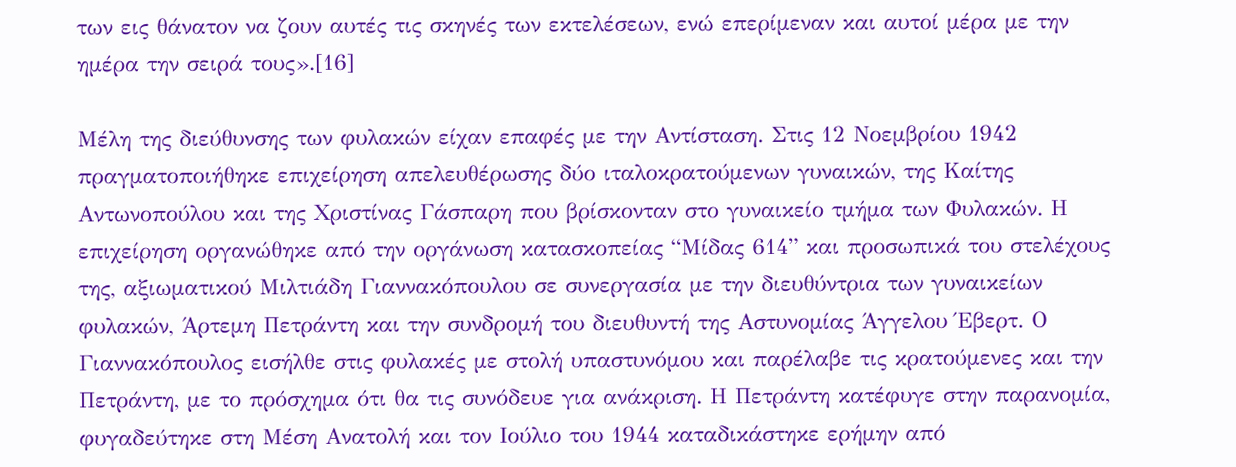των εις θάνατον να ζουν αυτές τις σκηνές των εκτελέσεων, ενώ επερίμεναν και αυτοί μέρα με την ημέρα την σειρά τους».[16]

Μέλη της διεύθυνσης των φυλακών είχαν επαφές με την Αντίσταση. Στις 12 Νοεμβρίου 1942 πραγματοποιήθηκε επιχείρηση απελευθέρωσης δύο ιταλοκρατούμενων γυναικών, της Καίτης Αντωνοπούλου και της Χριστίνας Γάσπαρη που βρίσκονταν στο γυναικείο τμήμα των Φυλακών. Η επιχείρηση οργανώθηκε από την οργάνωση κατασκοπείας “Μίδας 614” και προσωπικά του στελέχους της, αξιωματικού Μιλτιάδη Γιαννακόπουλου σε συνεργασία με την διευθύντρια των γυναικείων φυλακών, Άρτεμη Πετράντη και την συνδρομή του διευθυντή της Αστυνομίας Άγγελου Έβερτ. Ο Γιαννακόπουλος εισήλθε στις φυλακές με στολή υπαστυνόμου και παρέλαβε τις κρατούμενες και την Πετράντη, με το πρόσχημα ότι θα τις συνόδευε για ανάκριση. Η Πετράντη κατέφυγε στην παρανομία, φυγαδεύτηκε στη Μέση Ανατολή και τον Ιούλιο του 1944 καταδικάστηκε ερήμην από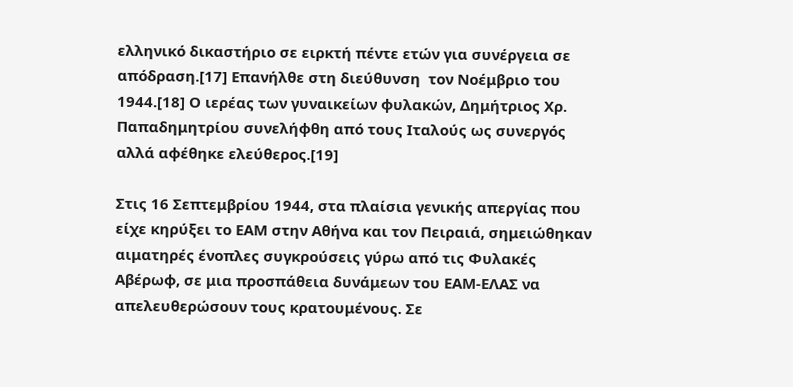ελληνικό δικαστήριο σε ειρκτή πέντε ετών για συνέργεια σε απόδραση.[17] Επανήλθε στη διεύθυνση  τον Νοέμβριο του 1944.[18] Ο ιερέας των γυναικείων φυλακών, Δημήτριος Χρ. Παπαδημητρίου συνελήφθη από τους Ιταλούς ως συνεργός αλλά αφέθηκε ελεύθερος.[19]

Στις 16 Σεπτεμβρίου 1944, στα πλαίσια γενικής απεργίας που είχε κηρύξει το ΕΑΜ στην Αθήνα και τον Πειραιά, σημειώθηκαν αιματηρές ένοπλες συγκρούσεις γύρω από τις Φυλακές Αβέρωφ, σε μια προσπάθεια δυνάμεων του ΕΑΜ-ΕΛΑΣ να απελευθερώσουν τους κρατουμένους. Σε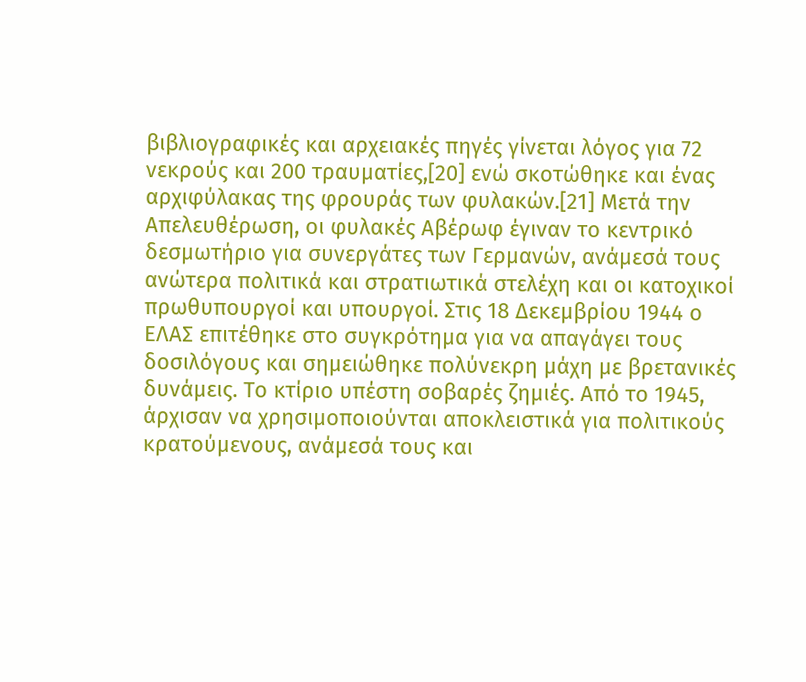βιβλιογραφικές και αρχειακές πηγές γίνεται λόγος για 72 νεκρούς και 200 τραυματίες,[20] ενώ σκοτώθηκε και ένας αρχιφύλακας της φρουράς των φυλακών.[21] Μετά την Απελευθέρωση, οι φυλακές Αβέρωφ έγιναν το κεντρικό δεσμωτήριο για συνεργάτες των Γερμανών, ανάμεσά τους ανώτερα πολιτικά και στρατιωτικά στελέχη και οι κατοχικοί πρωθυπουργοί και υπουργοί. Στις 18 Δεκεμβρίου 1944 ο ΕΛΑΣ επιτέθηκε στο συγκρότημα για να απαγάγει τους δοσιλόγους και σημειώθηκε πολύνεκρη μάχη με βρετανικές δυνάμεις. Το κτίριο υπέστη σοβαρές ζημιές. Από το 1945, άρχισαν να χρησιμοποιούνται αποκλειστικά για πολιτικούς κρατούμενους, ανάμεσά τους και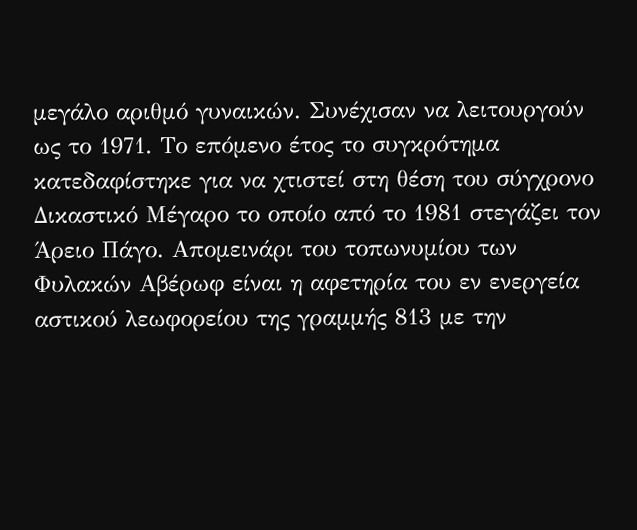μεγάλο αριθμό γυναικών. Συνέχισαν να λειτουργούν ως το 1971. Το επόμενο έτος το συγκρότημα κατεδαφίστηκε για να χτιστεί στη θέση του σύγχρονο Δικαστικό Μέγαρο το οποίο από το 1981 στεγάζει τον Άρειο Πάγο. Απομεινάρι του τοπωνυμίου των Φυλακών Αβέρωφ είναι η αφετηρία του εν ενεργεία αστικού λεωφορείου της γραμμής 813 με την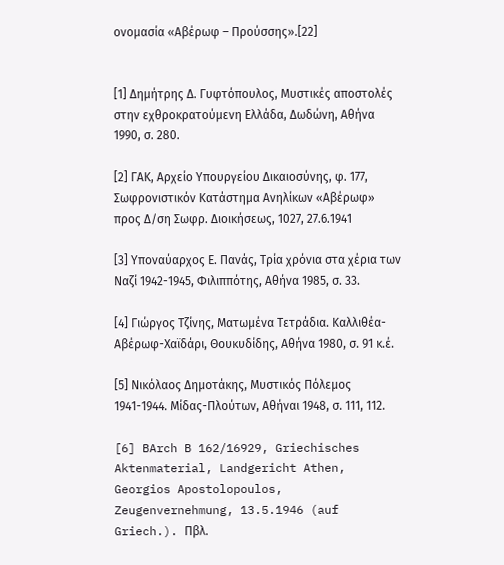ονομασία «Αβέρωφ – Προύσσης».[22]


[1] Δημήτρης Δ. Γυφτόπουλος, Μυστικές αποστολές στην εχθροκρατούμενη Ελλάδα, Δωδώνη, Αθήνα 1990, σ. 280.

[2] ΓΑΚ, Αρχείο Υπουργείου Δικαιοσύνης, φ. 177, Σωφρονιστικόν Κατάστημα Ανηλίκων «Αβέρωφ» προς Δ/ση Σωφρ. Διοικήσεως, 1027, 27.6.1941

[3] Υποναύαρχος Ε. Πανάς, Τρία χρόνια στα χέρια των Ναζί 1942-1945, Φιλιππότης, Αθήνα 1985, σ. 33.

[4] Γιώργος Τζίνης, Ματωμένα Τετράδια. Καλλιθέα-Αβέρωφ-Χαϊδάρι, Θουκυδίδης, Αθήνα 1980, σ. 91 κ.έ.

[5] Νικόλαος Δημοτάκης, Μυστικός Πόλεμος 1941-1944. Μίδας-Πλούτων, Αθήναι 1948, σ. 111, 112.

[6] BArch B 162/16929, Griechisches Aktenmaterial, Landgericht Athen, Georgios Apostolopoulos, Zeugenvernehmung, 13.5.1946 (auf Griech.). Πβλ.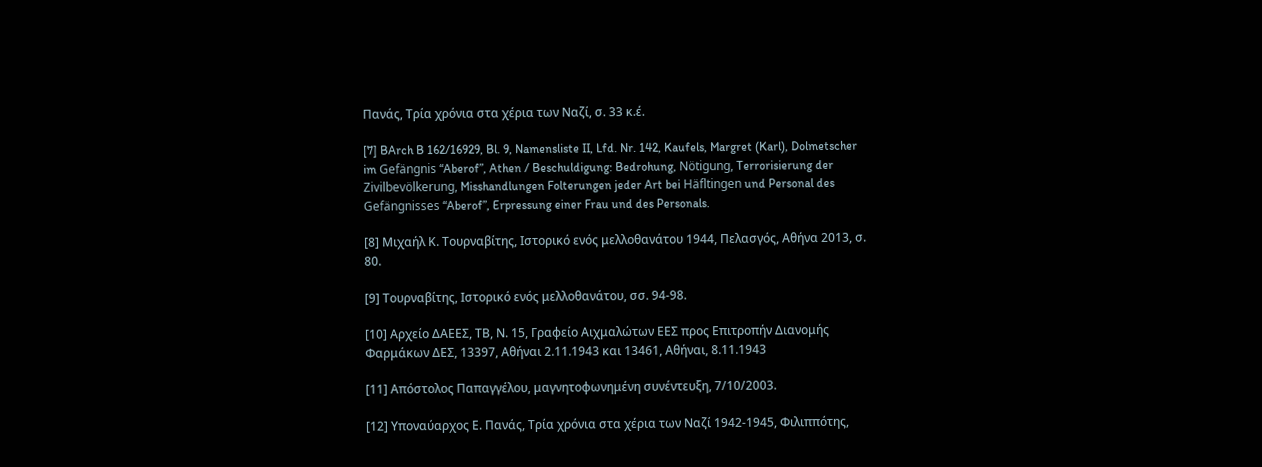Πανάς, Τρία χρόνια στα χέρια των Ναζί, σ. 33 κ.έ.

[7] BArch B 162/16929, Bl. 9, Namensliste II, Lfd. Nr. 142, Kaufels, Margret (Karl), Dolmetscher im Gefängnis “Aberof”, Athen / Beschuldigung: Bedrohung, Nötigung, Terrorisierung der Zivilbevölkerung, Misshandlungen Folterungen jeder Art bei Häfltingen und Personal des Gefängnisses “Aberof”, Erpressung einer Frau und des Personals.

[8] Μιχαήλ Κ. Τουρναβίτης, Ιστορικό ενός μελλοθανάτου 1944, Πελασγός, Αθήνα 2013, σ. 80.

[9] Τουρναβίτης, Ιστορικό ενός μελλοθανάτου, σσ. 94-98.

[10] Αρχείο ΔΑΕΕΣ, ΤΒ, Ν. 15, Γραφείο Αιχμαλώτων ΕΕΣ προς Επιτροπήν Διανομής Φαρμάκων ΔΕΣ, 13397, Αθήναι 2.11.1943 και 13461, Αθήναι, 8.11.1943

[11] Απόστολος Παπαγγέλου, μαγνητοφωνημένη συνέντευξη, 7/10/2003.

[12] Υποναύαρχος Ε. Πανάς, Τρία χρόνια στα χέρια των Ναζί 1942-1945, Φιλιππότης,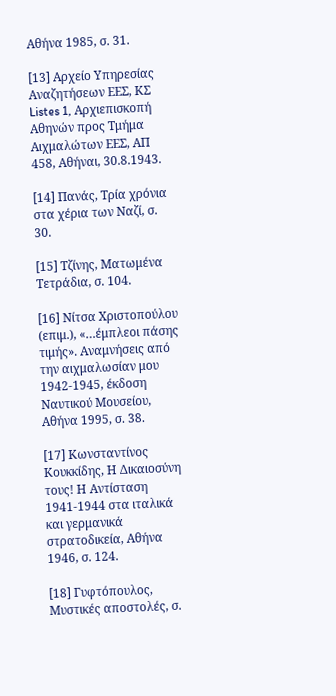Αθήνα 1985, σ. 31.

[13] Αρχείο Υπηρεσίας Αναζητήσεων ΕΕΣ, ΚΣ Listes 1, Αρχιεπισκοπή Αθηνών προς Τμήμα Αιχμαλώτων ΕΕΣ, ΑΠ 458, Αθήναι, 30.8.1943.

[14] Πανάς, Τρία χρόνια στα χέρια των Ναζί, σ. 30.

[15] Τζίνης, Ματωμένα Τετράδια, σ. 104.

[16] Νίτσα Χριστοπούλου (επιμ.), «…έμπλεοι πάσης τιμής». Αναμνήσεις από την αιχμαλωσίαν μου 1942-1945, έκδοση Ναυτικού Μουσείου, Αθήνα 1995, σ. 38.

[17] Κωνσταντίνος Κουκκίδης, Η Δικαιοσύνη τους! Η Αντίσταση 1941-1944 στα ιταλικά και γερμανικά στρατοδικεία, Αθήνα 1946, σ. 124.

[18] Γυφτόπουλος, Μυστικές αποστολές, σ.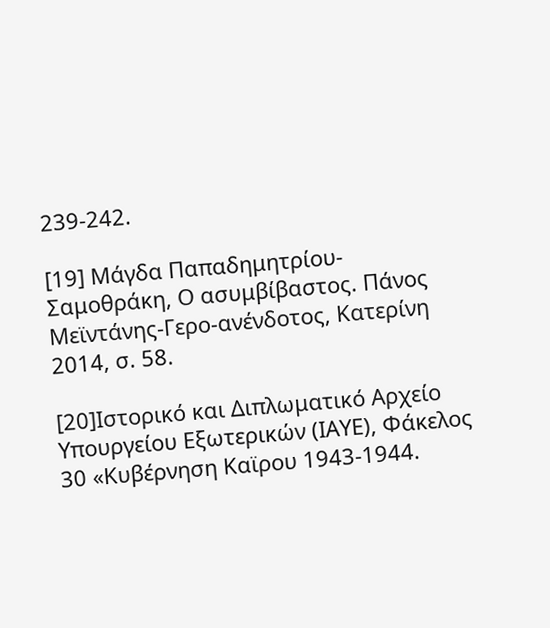239-242.

[19] Μάγδα Παπαδημητρίου-Σαμοθράκη, Ο ασυμβίβαστος. Πάνος Μεϊντάνης-Γερο-ανένδοτος, Κατερίνη 2014, σ. 58.

[20]Ιστορικό και Διπλωματικό Αρχείο Υπουργείου Εξωτερικών (ΙΑΥΕ), Φάκελος 30 «Κυβέρνηση Καϊρου 1943-1944.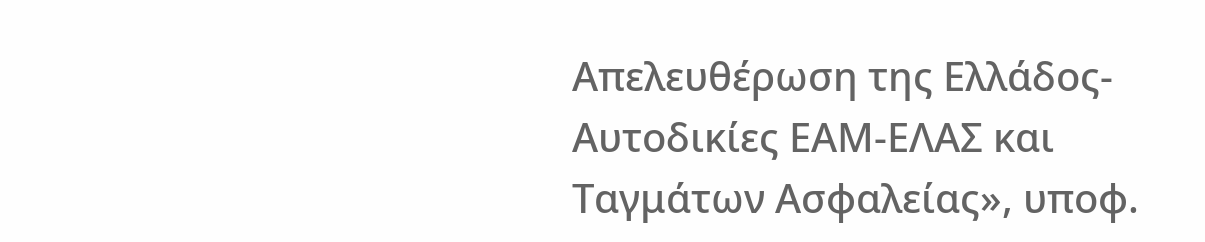Απελευθέρωση της Ελλάδος-Αυτοδικίες ΕΑΜ-ΕΛΑΣ και Ταγμάτων Ασφαλείας», υποφ.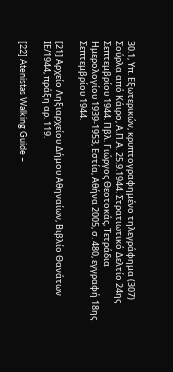30.1, Υπ. Εξωτερικών, κρυπτογραφημένο τηλεγράφημα (307) Σούρλα από Κάιρο, Α.Π.Α. 25.9.1944. Στρατιωτικό Δελτίο 24ης Σεπτεμβρίου 1944. Πβλ. Γιώργος Θεοτοκάς, Τετράδια Ημερολογίου 1939-1953, Εστία, Αθήνα 2005, σ. 480, εγγραφή 18ης Σεπτεμβρίου 1944.

[21] Αρχείο Ληξιαρχείου Δήμου Αθηναίων, Βιβλίο Θανάτων ΙΕ/1944, πράξη αρ. 119.

[22] Atenistas Walking Guide –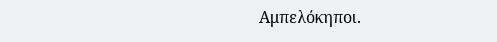Αμπελόκηποι.